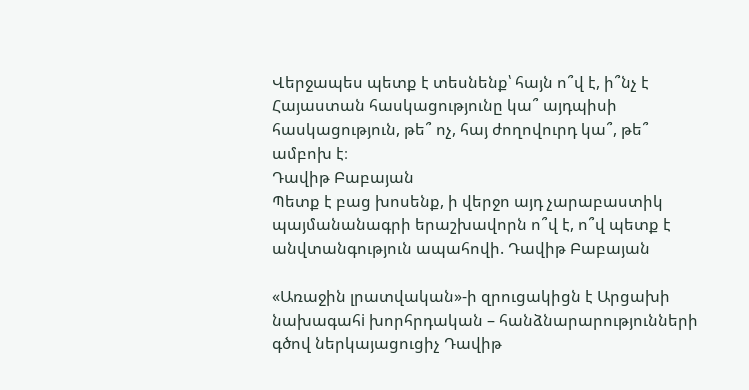Վերջապես պետք է տեսնենք՝ հայն ո՞վ է, ի՞նչ է Հայաստան հասկացությունը կա՞ այդպիսի հասկացություն, թե՞ ոչ, հայ ժողովուրդ կա՞, թե՞ ամբոխ է։
Դավիթ Բաբայան
Պետք է բաց խոսենք, ի վերջո այդ չարաբաստիկ պայմանանագրի երաշխավորն ո՞վ է, ո՞վ պետք է անվտանգություն ապահովի. Դավիթ Բաբայան

«Առաջին լրատվական»-ի զրուցակիցն է Արցախի նախագահi խորհրդական – հանձնարարությունների գծով ներկայացուցիչ Դավիթ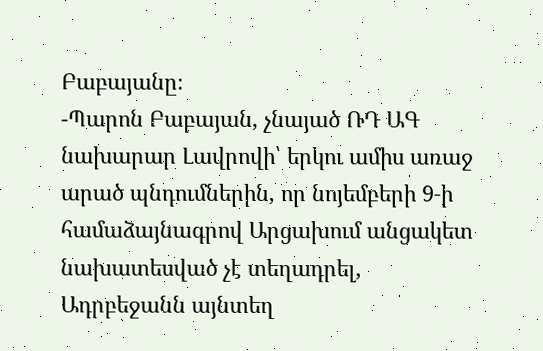Բաբայանը։
-Պարոն Բաբայան, չնայած ՌԴ ԱԳ նախարար Լավրովի՝ երկու ամիս առաջ արած պնդումներին, որ նոյեմբերի 9‑ի համաձայնագրով Արցախում անցակետ նախատեսված չէ տեղադրել, Ադրբեջանն այնտեղ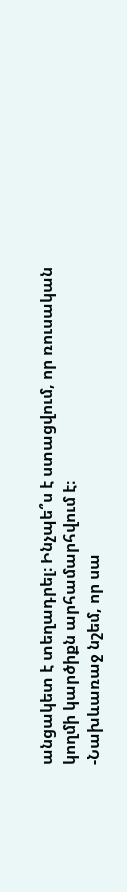անցակետ է տեղադրել։ Ինչպե՞ս է ստացվում, որ ռուսական կողմի կարծիքն արհամարհվում է։
-Նախևառաջ նշեմ, որ սա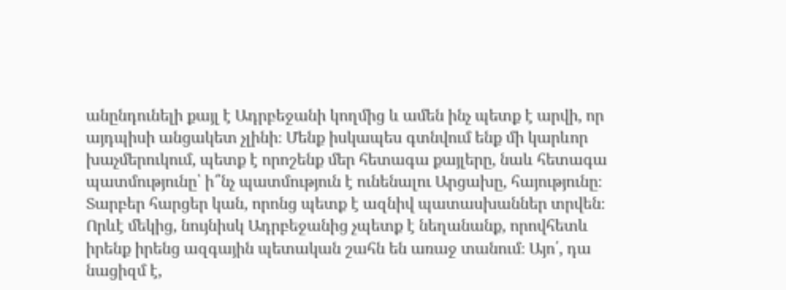անընդունելի քայլ է Ադրբեջանի կողմից և ամեն ինչ պետք է արվի, որ այդպիսի անցակետ չլինի։ Մենք իսկապես գտնվում ենք մի կարևոր խաչմերուկում, պետք է որոշենք մեր հետագա քայլերը, նաև հետագա պատմությունը՝ ի՞նչ պատմություն է ունենալու Արցախը, հայությունը։ Տարբեր հարցեր կան, որոնց պետք է ազնիվ պատասխաններ տրվեն։ Որևէ մեկից, նույնիսկ Ադրբեջանից չպետք է նեղանանք, որովհետև իրենք իրենց ազգային պետական շահն են առաջ տանում։ Այո՛, դա նացիզմ է,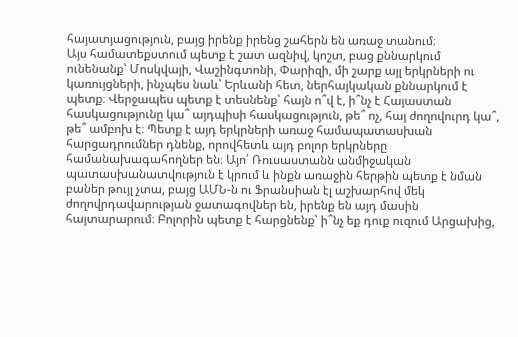հայատյացություն, բայց իրենք իրենց շահերն են առաջ տանում։
Այս համատեքստում պետք է շատ ազնիվ, կոշտ, բաց քննարկում ունենանք՝ Մոսկվայի, Վաշինգտոնի, Փարիզի, մի շարք այլ երկրների ու կառույցների, ինչպես նաև՝ Երևանի հետ, ներհայկական քննարկում է պետք։ Վերջապես պետք է տեսնենք՝ հայն ո՞վ է, ի՞նչ է Հայաստան հասկացությունը կա՞ այդպիսի հասկացություն, թե՞ ոչ, հայ ժողովուրդ կա՞, թե՞ ամբոխ է։ Պետք է այդ երկրների առաջ համապատասխան հարցադրումներ դնենք, որովհետև այդ բոլոր երկրները համանախագահողներ են։ Այո՛ Ռուսաստանն անմիջական պատասխանատվություն է կրում և ինքն առաջին հերթին պետք է նման բաներ թույլ չտա, բայց ԱՄՆ‑ն ու Ֆրանսիան էլ աշխարհով մեկ ժողովրդավարության ջատագովներ են, իրենք են այդ մասին հայտարարում։ Բոլորին պետք է հարցնենք՝ ի՞նչ եք դուք ուզում Արցախից,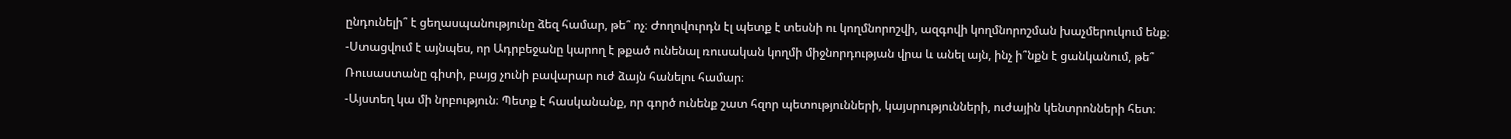ընդունելի՞ է ցեղասպանությունը ձեզ համար, թե՞ ոչ։ Ժողովուրդն էլ պետք է տեսնի ու կողմնորոշվի, ազգովի կողմնորոշման խաչմերուկում ենք։
-Ստացվում է այնպես, որ Ադրբեջանը կարող է թքած ունենալ ռուսական կողմի միջնորդության վրա և անել այն, ինչ ի՞նքն է ցանկանում, թե՞ Ռուսաստանը գիտի, բայց չունի բավարար ուժ ձայն հանելու համար։
-Այստեղ կա մի նրբություն։ Պետք է հասկանանք, որ գործ ունենք շատ հզոր պետությունների, կայսրությունների, ուժային կենտրոնների հետ։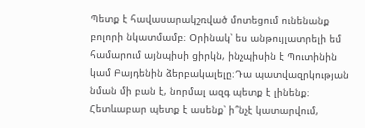Պետք է հավասարակշռված մոտեցում ունենանք բոլորի նկատմամբ։ Օրինակ՝ ես անթույլատրելի եմ համարում այնպիսի ցիրկն, ինչպիսին է Պուտինին կամ Բայդենին ձերբակալելը։Դա պատվազրկության նման մի բան է, նորմալ ազգ պետք է լինենք։ Հետևաբար պետք է ասենք՝ ի՞նչէ կատարվում,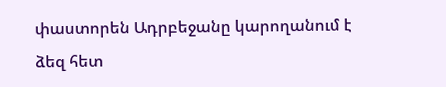փաստորեն Ադրբեջանը կարողանում է ձեզ հետ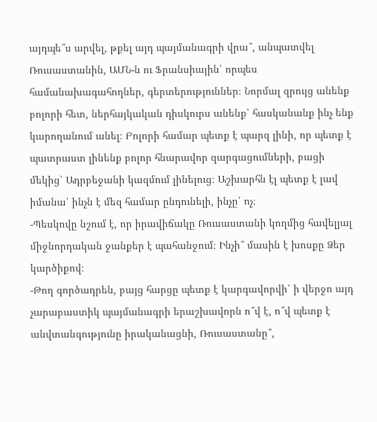այդպե՞ս արվել, թքել այդ պայմանագրի վրա՞, անպատվել Ռուսաստանին, ԱՄՆ‑ն ու Ֆրանսիային՝ որպես համանախագահողներ, գերտերություններ։ Նորմալ զրույց անենք բոլորի հետ, ներհայկական դիսկուրս անենք՝ հասկանանք ինչ ենք կարողանում անել։ Բոլորի համար պետք է պարզ լինի, որ պետք է պատրաստ լինենք բոլոր հնարավոր զարգացումների, բացի մեկից՝ Ադրբեջանի կազմում լինելուց։ Աշխարհն էլ պետք է լավ իմանա՝ ինչն է մեզ համար ընդունելի, ինչը՝ ոչ։
-Պեսկովը նշում է, որ իրավիճակը Ռուսաստանի կողմից հավելյալ միջնորդական ջանքեր է պահանջում։ Ինչի՞ մասին է խոսքը Ձեր կարծիքով։
-Թող գործադրեն, բայց հարցը պետք է կարգավորվի՝ ի վերջո այդ չարաբաստիկ պայմանագրի երաշխավորն ո՞վ է, ո՞վ պետք է անվտանգությունը իրականացնի, Ռուսաստանը՞,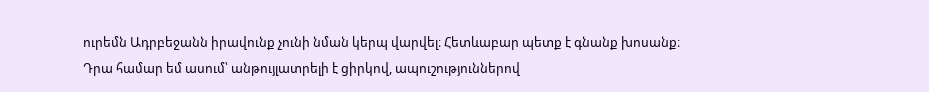ուրեմն Ադրբեջանն իրավունք չունի նման կերպ վարվել։ Հետևաբար պետք է գնանք խոսանք։ Դրա համար եմ ասում՝ անթույլատրելի է ցիրկով, ապուշություններով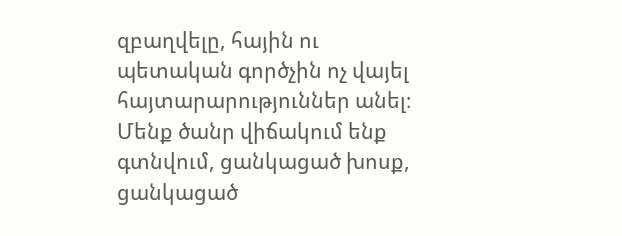զբաղվելը, հային ու պետական գործչին ոչ վայել հայտարարություններ անել։ Մենք ծանր վիճակում ենք գտնվում, ցանկացած խոսք, ցանկացած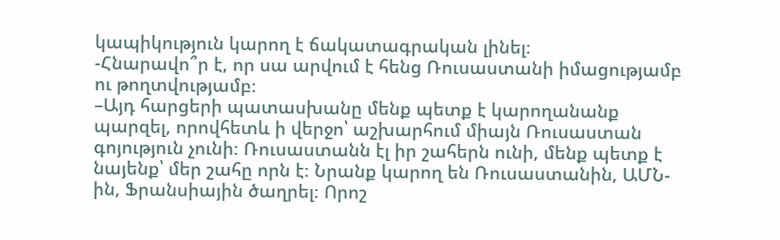կապիկություն կարող է ճակատագրական լինել։
-Հնարավո՞ր է, որ սա արվում է հենց Ռուսաստանի իմացությամբ ու թողտվությամբ։
–Այդ հարցերի պատասխանը մենք պետք է կարողանանք պարզել, որովհետև ի վերջո՝ աշխարհում միայն Ռուսաստան գոյություն չունի։ Ռուսաստանն էլ իր շահերն ունի, մենք պետք է նայենք՝ մեր շահը որն է։ Նրանք կարող են Ռուսաստանին, ԱՄՆ-ին, Ֆրանսիային ծաղրել։ Որոշ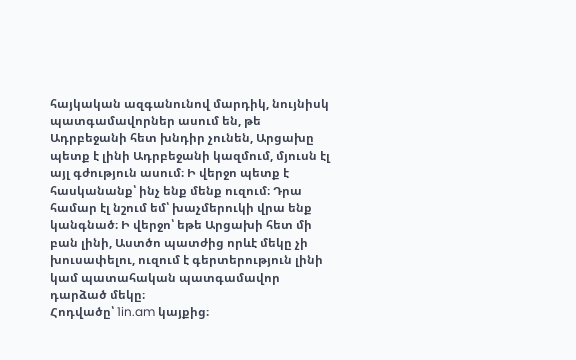հայկական ազգանունով մարդիկ, նույնիսկ պատգամավորներ ասում են, թե Ադրբեջանի հետ խնդիր չունեն, Արցախը պետք է լինի Ադրբեջանի կազմում, մյուսն էլ այլ գժություն ասում։ Ի վերջո պետք է հասկանանք՝ ինչ ենք մենք ուզում։ Դրա համար էլ նշում եմ՝ խաչմերուկի վրա ենք կանգնած։ Ի վերջո՝ եթե Արցախի հետ մի բան լինի, Աստծո պատժից որևէ մեկը չի խուսափելու, ուզում է գերտերություն լինի կամ պատահական պատգամավոր դարձած մեկը։
Հոդվածը՝ 1in.am կայքից։